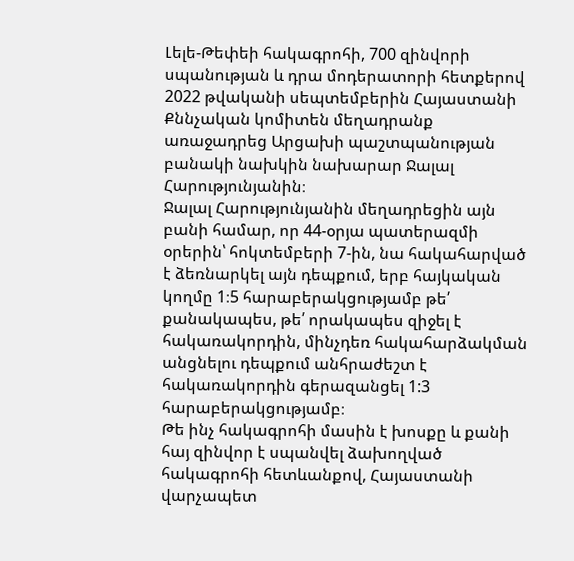Լելե-Թեփեի հակագրոհի, 700 զինվորի սպանության և դրա մոդերատորի հետքերով
2022 թվականի սեպտեմբերին Հայաստանի Քննչական կոմիտեն մեղադրանք առաջադրեց Արցախի պաշտպանության բանակի նախկին նախարար Ջալալ Հարությունյանին։
Ջալալ Հարությունյանին մեղադրեցին այն բանի համար, որ 44-օրյա պատերազմի օրերին՝ հոկտեմբերի 7-ին, նա հակահարված է ձեռնարկել այն դեպքում, երբ հայկական կողմը 1։5 հարաբերակցությամբ թե՛ քանակապես, թե՛ որակապես զիջել է հակառակորդին, մինչդեռ հակահարձակման անցնելու դեպքում անհրաժեշտ է հակառակորդին գերազանցել 1:3 հարաբերակցությամբ։
Թե ինչ հակագրոհի մասին է խոսքը և քանի հայ զինվոր է սպանվել ձախողված հակագրոհի հետևանքով, Հայաստանի վարչապետ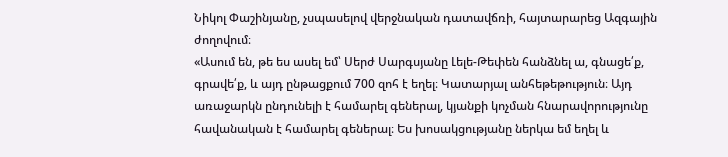Նիկոլ Փաշինյանը, չսպասելով վերջնական դատավճռի, հայտարարեց Ազգային ժողովում։
«Ասում են, թե ես ասել եմ՝ Սերժ Սարգսյանը Լելե-Թեփեն հանձնել ա, գնացե՛ք, գրավե՛ք, և այդ ընթացքում 700 զոհ է եղել։ Կատարյալ անհեթեթություն։ Այդ առաջարկն ընդունելի է համարել գեներալ, կյանքի կոչման հնարավորությունը հավանական է համարել գեներալ։ Ես խոսակցությանը ներկա եմ եղել և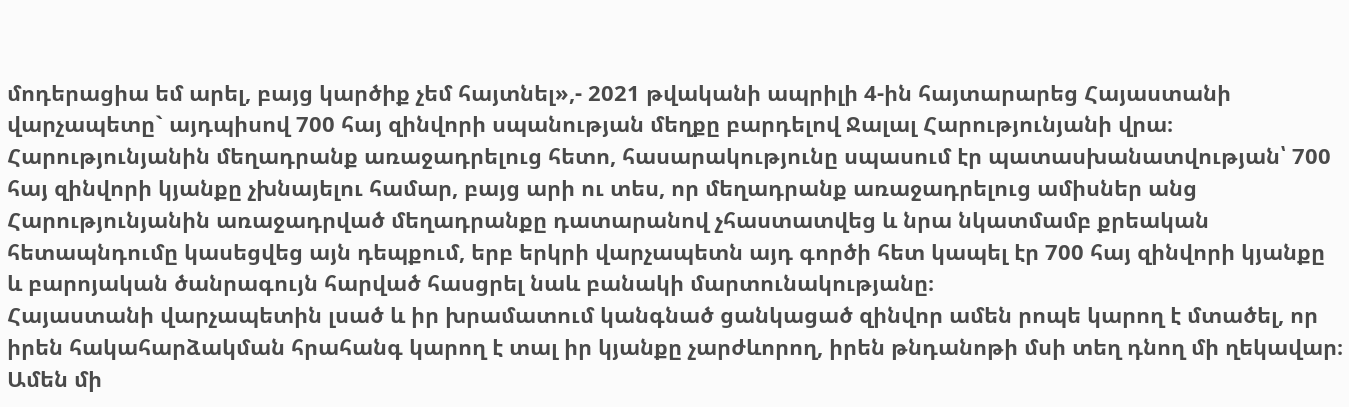մոդերացիա եմ արել, բայց կարծիք չեմ հայտնել»,- 2021 թվականի ապրիլի 4-ին հայտարարեց Հայաստանի վարչապետը` այդպիսով 700 հայ զինվորի սպանության մեղքը բարդելով Ջալալ Հարությունյանի վրա։
Հարությունյանին մեղադրանք առաջադրելուց հետո, հասարակությունը սպասում էր պատասխանատվության՝ 700 հայ զինվորի կյանքը չխնայելու համար, բայց արի ու տես, որ մեղադրանք առաջադրելուց ամիսներ անց Հարությունյանին առաջադրված մեղադրանքը դատարանով չհաստատվեց և նրա նկատմամբ քրեական հետապնդումը կասեցվեց այն դեպքում, երբ երկրի վարչապետն այդ գործի հետ կապել էր 700 հայ զինվորի կյանքը և բարոյական ծանրագույն հարված հասցրել նաև բանակի մարտունակությանը։
Հայաստանի վարչապետին լսած և իր խրամատում կանգնած ցանկացած զինվոր ամեն րոպե կարող է մտածել, որ իրեն հակահարձակման հրահանգ կարող է տալ իր կյանքը չարժևորող, իրեն թնդանոթի մսի տեղ դնող մի ղեկավար։ Ամեն մի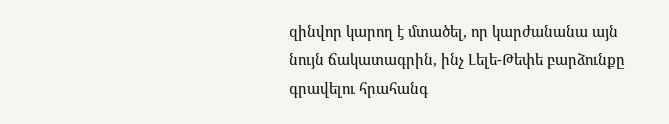զինվոր կարող է մտածել, որ կարժանանա այն նույն ճակատագրին, ինչ Լելե-Թեփե բարձունքը գրավելու հրահանգ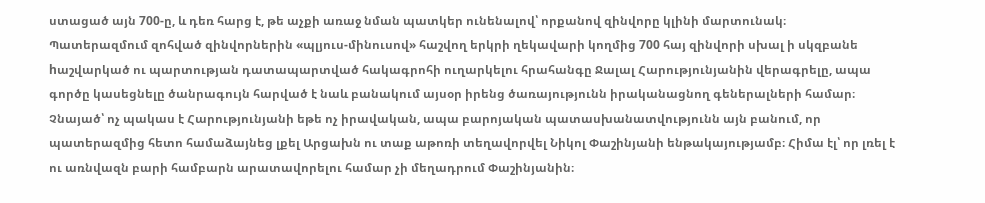ստացած այն 700-ը, և դեռ հարց է, թե աչքի առաջ նման պատկեր ունենալով՝ որքանով զինվորը կլինի մարտունակ։
Պատերազմում զոհված զինվորներին «պլյուս-մինուսով» հաշվող երկրի ղեկավարի կողմից 700 հայ զինվորի սխալ ի սկզբանե hաշվարկած ու պարտության դատապարտված հակագրոհի ուղարկելու հրահանգը Ջալալ Հարությունյանին վերագրելը, ապա գործը կասեցնելը ծանրագույն հարված է նաև բանակում այսօր իրենց ծառայությունն իրականացնող գեներալների համար։ Չնայած՝ ոչ պակաս է Հարությունյանի եթե ոչ իրավական, ապա բարոյական պատասխանատվությունն այն բանում, որ պատերազմից հետո համաձայնեց լքել Արցախն ու տաք աթոռի տեղավորվել Նիկոլ Փաշինյանի ենթակայությամբ։ Հիմա էլ՝ որ լռել է ու առնվազն բարի համբարն արատավորելու համար չի մեղադրում Փաշինյանին։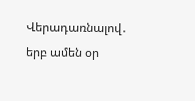Վերադառնալով․ երբ ամեն օր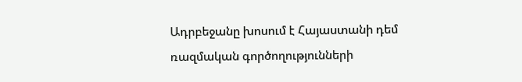Ադրբեջանը խոսում է Հայաստանի դեմ ռազմական գործողությունների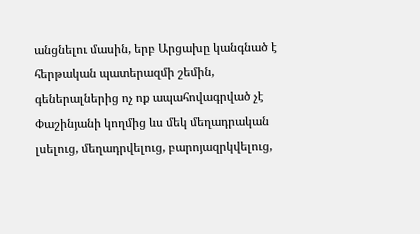անցնելու մասին, երբ Արցախը կանգնած է հերթական պատերազմի շեմին, գեներալներից ոչ ոք ապահովագրված չէ Փաշինյանի կողմից ևս մեկ մեղադրական լսելուց, մեղադրվելուց, բարոյազրկվելուց,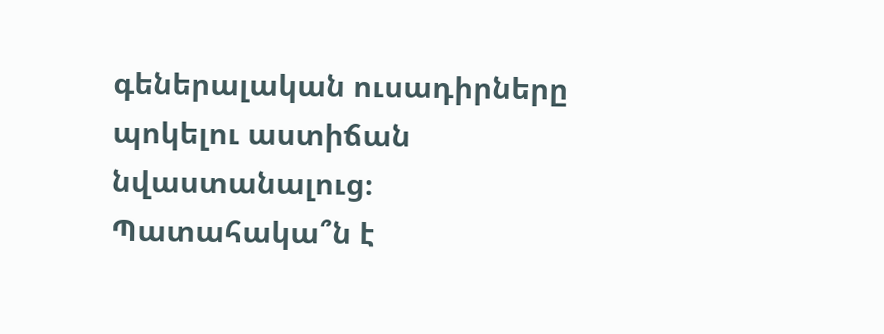գեներալական ուսադիրները պոկելու աստիճան նվաստանալուց։
Պատահակա՞ն է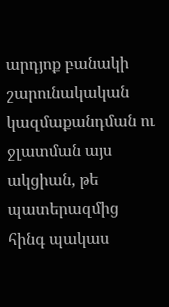արդյոք բանակի շարունակական կազմաքանդման ու ջլատման այս ակցիան, թե պատերազմից հինգ պակաս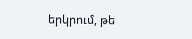երկրում, թե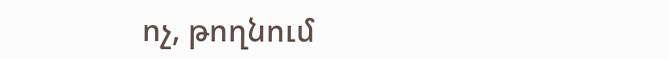ոչ, թողնում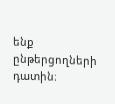ենք ընթերցողների դատին։